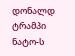დონალდ ტრამპი ნატო-ს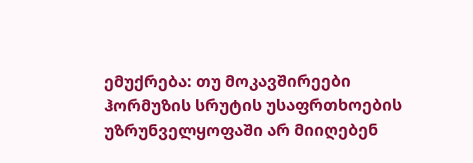ემუქრება: თუ მოკავშირეები ჰორმუზის სრუტის უსაფრთხოების უზრუნველყოფაში არ მიიღებენ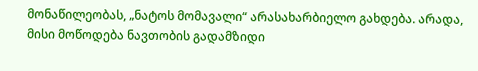მონაწილეობას, „ნატოს მომავალი“ არასახარბიელო გახდება. არადა, მისი მოწოდება ნავთობის გადამზიდი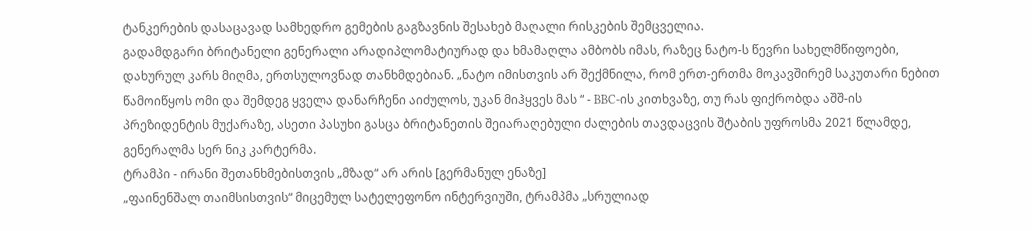ტანკერების დასაცავად სამხედრო გემების გაგზავნის შესახებ მაღალი რისკების შემცველია.
გადამდგარი ბრიტანელი გენერალი არადიპლომატიურად და ხმამაღლა ამბობს იმას, რაზეც ნატო-ს წევრი სახელმწიფოები, დახურულ კარს მიღმა, ერთსულოვნად თანხმდებიან. „ნატო იმისთვის არ შექმნილა, რომ ერთ-ერთმა მოკავშირემ საკუთარი ნებით წამოიწყოს ომი და შემდეგ ყველა დანარჩენი აიძულოს, უკან მიჰყვეს მას “ - BBC-ის კითხვაზე, თუ რას ფიქრობდა აშშ-ის პრეზიდენტის მუქარაზე, ასეთი პასუხი გასცა ბრიტანეთის შეიარაღებული ძალების თავდაცვის შტაბის უფროსმა 2021 წლამდე, გენერალმა სერ ნიკ კარტერმა.
ტრამპი - ირანი შეთანხმებისთვის „მზად“ არ არის [გერმანულ ენაზე]
„ფაინენშალ თაიმსისთვის“ მიცემულ სატელეფონო ინტერვიუში, ტრამპმა „სრულიად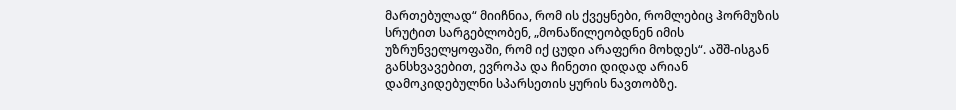მართებულად“ მიიჩნია, რომ ის ქვეყნები, რომლებიც ჰორმუზის სრუტით სარგებლობენ, „მონაწილეობდნენ იმის უზრუნველყოფაში, რომ იქ ცუდი არაფერი მოხდეს“. აშშ-ისგან განსხვავებით, ევროპა და ჩინეთი დიდად არიან დამოკიდებულნი სპარსეთის ყურის ნავთობზე.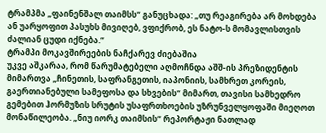ტრამპმა „ფაინენშალ თაიმსს“ განუცხადა: „თუ რეაგირება არ მოხდება ან უარყოფით პასუხს მივიღებ, ვფიქრობ, ეს ნატო-ს მომავლისთვის ძალიან ცუდი იქნება.“
ტრამპი მოკავშირეების ნაჩქარევ ძიებაშია
უკვე აშკარაა, რომ წარუმატებელი აღმოჩნდა აშშ-ის პრეზიდენტის მიმართვა „ჩინეთის, საფრანგეთის, იაპონიის, სამხრეთ კორეის, გაერთიანებული სამეფოსა და სხვების“ მიმართ, თავისი სამხედრო გემებით ჰორმუზის სრუტის უსაფრთხოების უზრუნველყოფაში მიეღოთ მონაწილეობა. „ნიუ იორკ თაიმსის“ რეპორტაჟი ნათლად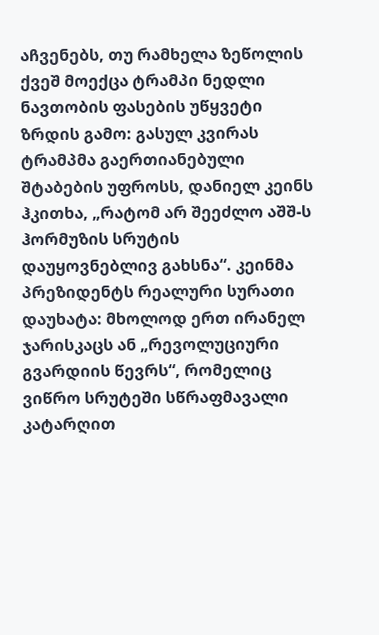აჩვენებს, თუ რამხელა ზეწოლის ქვეშ მოექცა ტრამპი ნედლი ნავთობის ფასების უწყვეტი ზრდის გამო: გასულ კვირას ტრამპმა გაერთიანებული შტაბების უფროსს, დანიელ კეინს ჰკითხა, „რატომ არ შეეძლო აშშ-ს ჰორმუზის სრუტის დაუყოვნებლივ გახსნა“. კეინმა პრეზიდენტს რეალური სურათი დაუხატა: მხოლოდ ერთ ირანელ ჯარისკაცს ან „რევოლუციური გვარდიის წევრს“, რომელიც ვიწრო სრუტეში სწრაფმავალი კატარღით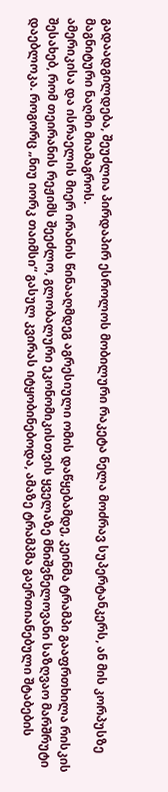გადაადგილდება, შეუძლია პირდაპირ ესროლოს მობილური რაკეტა ნელა მოძრავ სუპერტანკერს, ან მის კორპუსზე მაგნიტური ნაღმი მიამაგროს.
ამერიკისა და ისრაელის მიერ ირანის წინააღმდეგ აგრესიული ომის დაწყებამდე, კეინმა ტრამპი გააფრთხილა რისკის შესახებ, რომ თეირანის რეჟიმს შეეძლო, გლობალური ეკონომიკისთვის ყველაზე მნიშვნელოვანი საზღვაო მარშრუტი დაებლოკა. როგორც „ნიუ იორკ თაიმსი“ გასულ კვირას იტყობინებოდა, ამაზე ტრამპმა გაერთიანებული შტაბების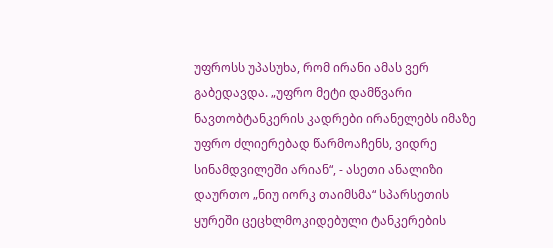უფროსს უპასუხა, რომ ირანი ამას ვერ გაბედავდა. „უფრო მეტი დამწვარი ნავთობტანკერის კადრები ირანელებს იმაზე უფრო ძლიერებად წარმოაჩენს, ვიდრე სინამდვილეში არიან“, - ასეთი ანალიზი დაურთო „ნიუ იორკ თაიმსმა“ სპარსეთის ყურეში ცეცხლმოკიდებული ტანკერების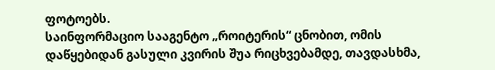ფოტოებს.
საინფორმაციო სააგენტო „როიტერის“ ცნობით, ომის დაწყებიდან გასული კვირის შუა რიცხვებამდე, თავდასხმა,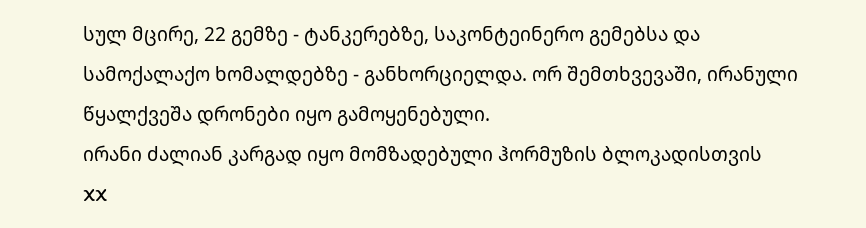სულ მცირე, 22 გემზე - ტანკერებზე, საკონტეინერო გემებსა და სამოქალაქო ხომალდებზე - განხორციელდა. ორ შემთხვევაში, ირანული წყალქვეშა დრონები იყო გამოყენებული.
ირანი ძალიან კარგად იყო მომზადებული ჰორმუზის ბლოკადისთვის
XX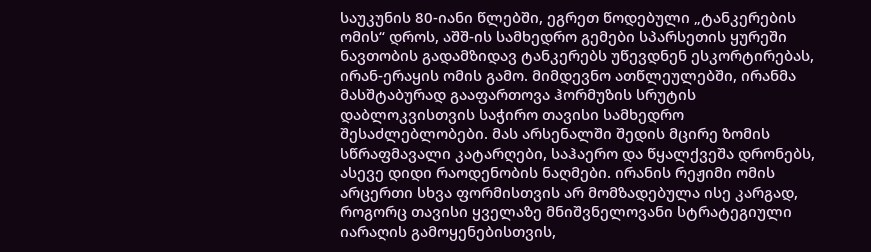საუკუნის 80-იანი წლებში, ეგრეთ წოდებული „ტანკერების ომის“ დროს, აშშ-ის სამხედრო გემები სპარსეთის ყურეში ნავთობის გადამზიდავ ტანკერებს უწევდნენ ესკორტირებას, ირან-ერაყის ომის გამო. მიმდევნო ათწლეულებში, ირანმა მასშტაბურად გააფართოვა ჰორმუზის სრუტის დაბლოკვისთვის საჭირო თავისი სამხედრო შესაძლებლობები. მას არსენალში შედის მცირე ზომის სწრაფმავალი კატარღები, საჰაერო და წყალქვეშა დრონებს, ასევე დიდი რაოდენობის ნაღმები. ირანის რეჟიმი ომის არცერთი სხვა ფორმისთვის არ მომზადებულა ისე კარგად, როგორც თავისი ყველაზე მნიშვნელოვანი სტრატეგიული იარაღის გამოყენებისთვის,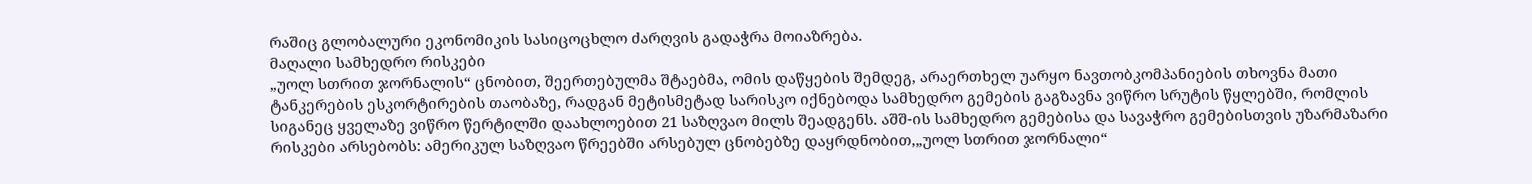რაშიც გლობალური ეკონომიკის სასიცოცხლო ძარღვის გადაჭრა მოიაზრება.
მაღალი სამხედრო რისკები
„უოლ სთრით ჯორნალის“ ცნობით, შეერთებულმა შტაებმა, ომის დაწყების შემდეგ, არაერთხელ უარყო ნავთობკომპანიების თხოვნა მათი ტანკერების ესკორტირების თაობაზე, რადგან მეტისმეტად სარისკო იქნებოდა სამხედრო გემების გაგზავნა ვიწრო სრუტის წყლებში, რომლის სიგანეც ყველაზე ვიწრო წერტილში დაახლოებით 21 საზღვაო მილს შეადგენს. აშშ-ის სამხედრო გემებისა და სავაჭრო გემებისთვის უზარმაზარი რისკები არსებობს: ამერიკულ საზღვაო წრეებში არსებულ ცნობებზე დაყრდნობით,„უოლ სთრით ჯორნალი“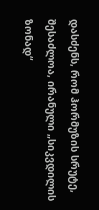დასძენს, რომ ჰორმუზის სრუტე, შესაძლოა, ირანული „სიკვდილის ზონად“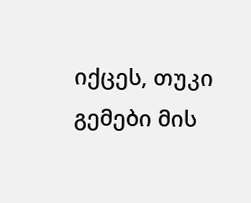იქცეს, თუკი გემები მის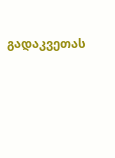გადაკვეთას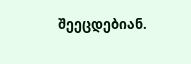შეეცდებიან.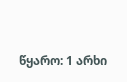წყარო: 1 არხი